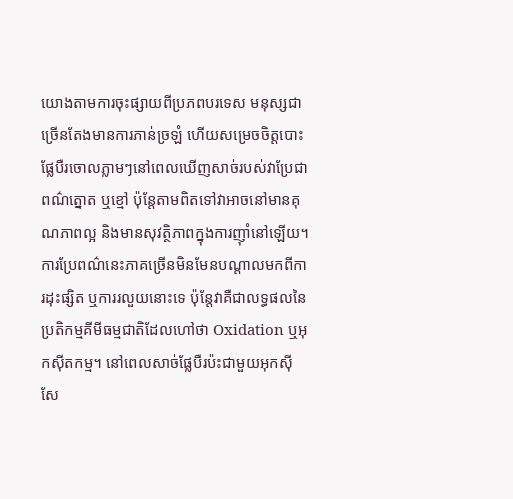យោងតាមការចុះផ្សាយពីប្រភពបរទេស មនុស្សជាច្រើនតែងមានការភាន់ច្រឡំ ហើយសម្រេចចិត្តបោះផ្លែបឺរចោលភ្លាមៗនៅពេលឃើញសាច់របស់វាប្រែជាពណ៌ត្នោត ឬខ្មៅ ប៉ុន្តែតាមពិតទៅវាអាចនៅមានគុណភាពល្អ និងមានសុវត្ថិភាពក្នុងការញ៉ាំនៅឡើយ។
ការប្រែពណ៌នេះភាគច្រើនមិនមែនបណ្តាលមកពីការដុះផ្សិត ឬការរលួយនោះទេ ប៉ុន្តែវាគឺជាលទ្ធផលនៃប្រតិកម្មគីមីធម្មជាតិដែលហៅថា Oxidation ឬអុកស៊ីតកម្ម។ នៅពេលសាច់ផ្លែបឺរប៉ះជាមួយអុកស៊ីសែ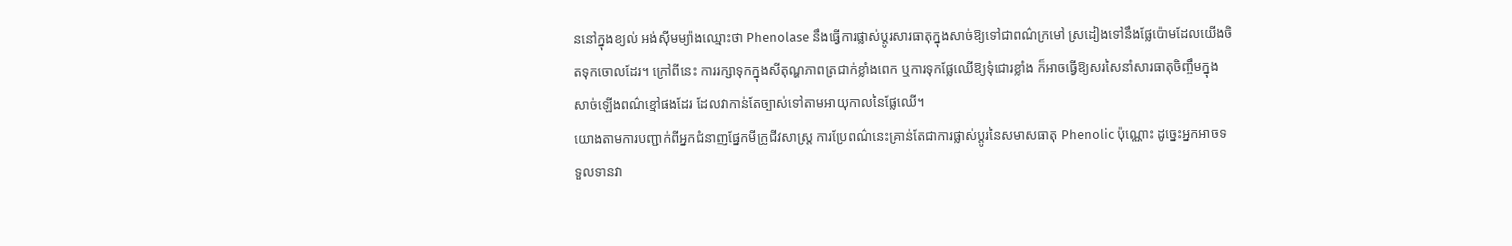ននៅក្នុងខ្យល់ អង់ស៊ីមម្យ៉ាងឈ្មោះថា Phenolase នឹងធ្វើការផ្លាស់ប្តូរសារធាតុក្នុងសាច់ឱ្យទៅជាពណ៌ក្រមៅ ស្រដៀងទៅនឹងផ្លែប៉ោមដែលយើងចិតទុកចោលដែរ។ ក្រៅពីនេះ ការរក្សាទុកក្នុងសីតុណ្ហភាពត្រជាក់ខ្លាំងពេក ឬការទុកផ្លែឈើឱ្យទុំជោរខ្លាំង ក៏អាចធ្វើឱ្យសរសៃនាំសារធាតុចិញ្ចឹមក្នុងសាច់ឡើងពណ៌ខ្មៅផងដែរ ដែលវាកាន់តែច្បាស់ទៅតាមអាយុកាលនៃផ្លែឈើ។
យោងតាមការបញ្ជាក់ពីអ្នកជំនាញផ្នែកមីក្រូជីវសាស្ត្រ ការប្រែពណ៌នេះគ្រាន់តែជាការផ្លាស់ប្តូរនៃសមាសធាតុ Phenolic ប៉ុណ្ណោះ ដូច្នេះអ្នកអាចទទួលទានវា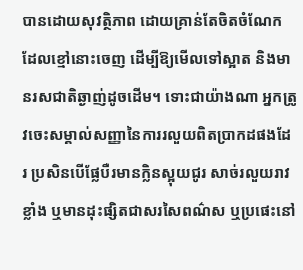បានដោយសុវត្ថិភាព ដោយគ្រាន់តែចិតចំណែកដែលខ្មៅនោះចេញ ដើម្បីឱ្យមើលទៅស្អាត និងមានរសជាតិឆ្ងាញ់ដូចដើម។ ទោះជាយ៉ាងណា អ្នកត្រូវចេះសម្គាល់សញ្ញានៃការរលួយពិតប្រាកដផងដែរ ប្រសិនបើផ្លែបឺរមានក្លិនស្អុយជូរ សាច់រលួយរាវខ្លាំង ឬមានដុះផ្សិតជាសរសៃពណ៌ស ឬប្រផេះនៅ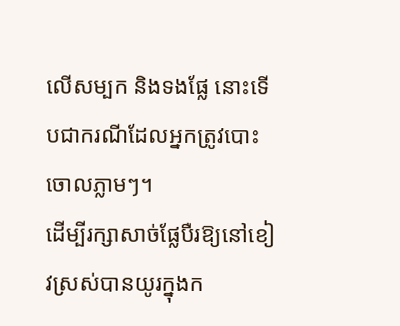លើសម្បក និងទងផ្លែ នោះទើបជាករណីដែលអ្នកត្រូវបោះចោលភ្លាមៗ។
ដើម្បីរក្សាសាច់ផ្លែបឺរឱ្យនៅខៀវស្រស់បានយូរក្នុងក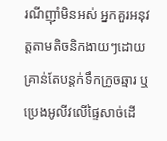រណីញ៉ាំមិនអស់ អ្នកគួរអនុវត្តតាមតិចនិកងាយៗដោយគ្រាន់តែបន្តក់ទឹកក្រូចឆ្មារ ឬប្រេងអូលីវលើផ្ទៃសាច់ដើ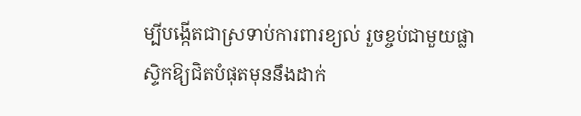ម្បីបង្កើតជាស្រទាប់ការពារខ្យល់ រួចខ្ចប់ជាមួយផ្លាស្ទិកឱ្យជិតបំផុតមុននឹងដាក់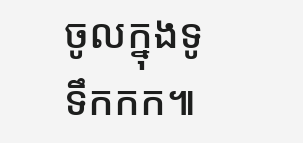ចូលក្នុងទូទឹកកក៕